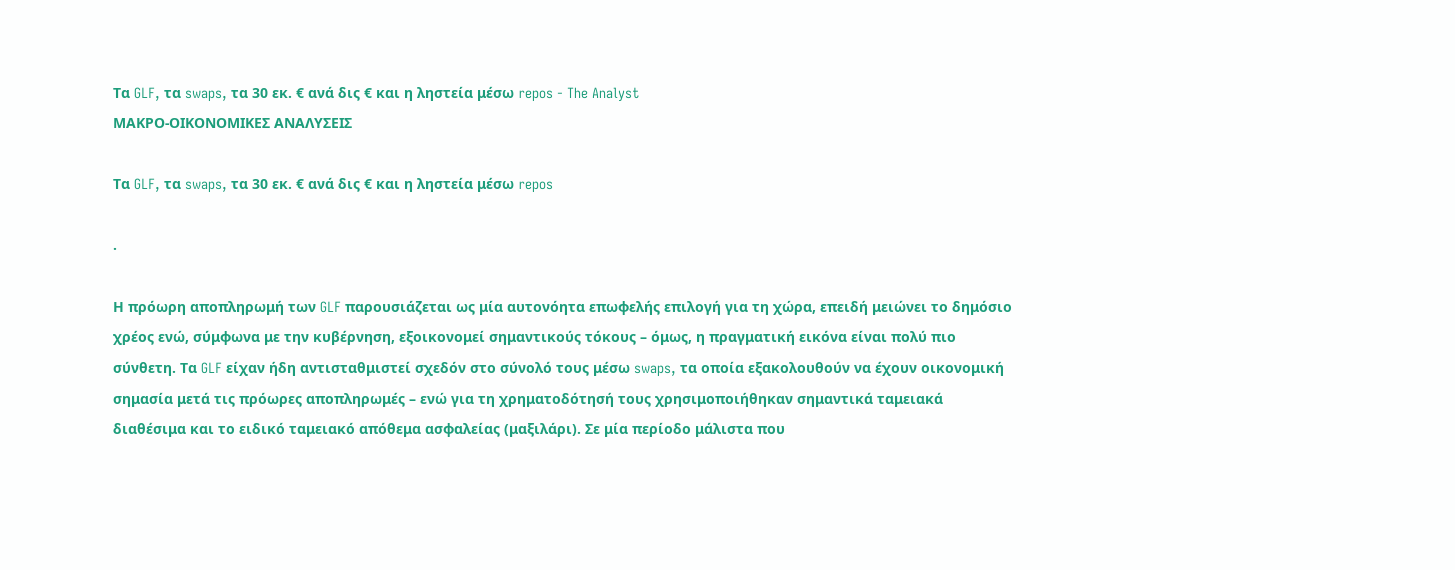Τα GLF, τα swaps, τα 30 εκ. € ανά δις € και η ληστεία μέσω repos - The Analyst
ΜΑΚΡΟ-ΟΙΚΟΝΟΜΙΚΕΣ ΑΝΑΛΥΣΕΙΣ

Τα GLF, τα swaps, τα 30 εκ. € ανά δις € και η ληστεία μέσω repos

.

Η πρόωρη αποπληρωμή των GLF παρουσιάζεται ως μία αυτονόητα επωφελής επιλογή για τη χώρα, επειδή μειώνει το δημόσιο χρέος ενώ, σύμφωνα με την κυβέρνηση, εξοικονομεί σημαντικούς τόκους – όμως, η πραγματική εικόνα είναι πολύ πιο σύνθετη. Τα GLF είχαν ήδη αντισταθμιστεί σχεδόν στο σύνολό τους μέσω swaps, τα οποία εξακολουθούν να έχουν οικονομική σημασία μετά τις πρόωρες αποπληρωμές – ενώ για τη χρηματοδότησή τους χρησιμοποιήθηκαν σημαντικά ταμειακά διαθέσιμα και το ειδικό ταμειακό απόθεμα ασφαλείας (μαξιλάρι). Σε μία περίοδο μάλιστα που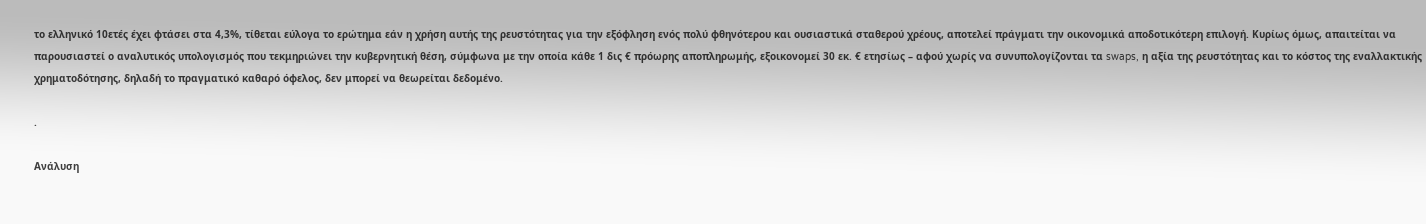το ελληνικό 10ετές έχει φτάσει στα 4,3%, τίθεται εύλογα το ερώτημα εάν η χρήση αυτής της ρευστότητας για την εξόφληση ενός πολύ φθηνότερου και ουσιαστικά σταθερού χρέους, αποτελεί πράγματι την οικονομικά αποδοτικότερη επιλογή. Κυρίως όμως, απαιτείται να παρουσιαστεί ο αναλυτικός υπολογισμός που τεκμηριώνει την κυβερνητική θέση, σύμφωνα με την οποία κάθε 1 δις € πρόωρης αποπληρωμής, εξοικονομεί 30 εκ. € ετησίως – αφού χωρίς να συνυπολογίζονται τα swaps, η αξία της ρευστότητας και το κόστος της εναλλακτικής χρηματοδότησης, δηλαδή το πραγματικό καθαρό όφελος, δεν μπορεί να θεωρείται δεδομένο.

.

Ανάλυση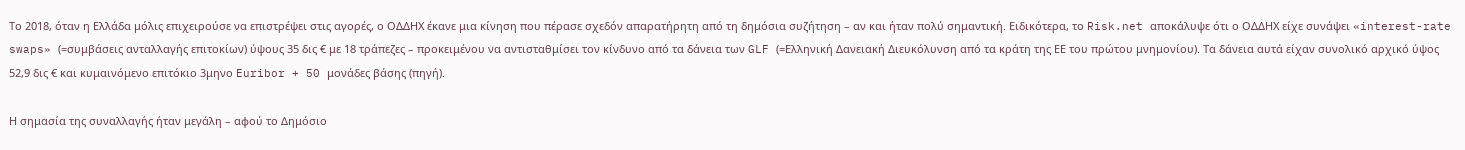Το 2018, όταν η Ελλάδα μόλις επιχειρούσε να επιστρέψει στις αγορές, ο ΟΔΔΗΧ έκανε μια κίνηση που πέρασε σχεδόν απαρατήρητη από τη δημόσια συζήτηση – αν και ήταν πολύ σημαντική. Ειδικότερα, το Risk.net αποκάλυψε ότι ο ΟΔΔΗΧ είχε συνάψει «interest-rate swaps» (=συμβάσεις ανταλλαγής επιτοκίων) ύψους 35 δις € με 18 τράπεζες – προκειμένου να αντισταθμίσει τον κίνδυνο από τα δάνεια των GLF (=Ελληνική Δανειακή Διευκόλυνση από τα κράτη της ΕΕ του πρώτου μνημονίου). Τα δάνεια αυτά είχαν συνολικό αρχικό ύψος 52,9 δις € και κυμαινόμενο επιτόκιο 3μηνο Euribor + 50 μονάδες βάσης (πηγή).

Η σημασία της συναλλαγής ήταν μεγάλη – αφού το Δημόσιο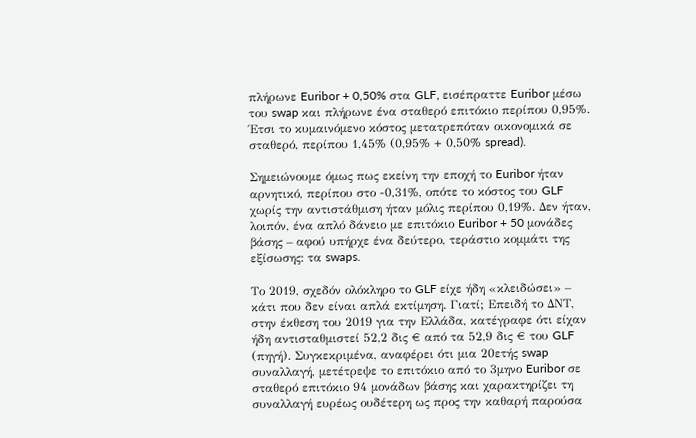πλήρωνε Euribor + 0,50% στα GLF, εισέπραττε Euribor μέσω του swap και πλήρωνε ένα σταθερό επιτόκιο περίπου 0,95%. Έτσι το κυμαινόμενο κόστος μετατρεπόταν οικονομικά σε σταθερό, περίπου 1,45% (0,95% + 0,50% spread).

Σημειώνουμε όμως πως εκείνη την εποχή το Euribor ήταν αρνητικό, περίπου στο -0,31%, οπότε το κόστος του GLF χωρίς την αντιστάθμιση ήταν μόλις περίπου 0,19%. Δεν ήταν, λοιπόν, ένα απλό δάνειο με επιτόκιο Euribor + 50 μονάδες βάσης – αφού υπήρχε ένα δεύτερο, τεράστιο κομμάτι της εξίσωσης: τα swaps.

Το 2019, σχεδόν ολόκληρο το GLF είχε ήδη «κλειδώσει» – κάτι που δεν είναι απλά εκτίμηση. Γιατί; Επειδή το ΔΝΤ, στην έκθεση του 2019 για την Ελλάδα, κατέγραφε ότι είχαν ήδη αντισταθμιστεί 52,2 δις € από τα 52,9 δις € του GLF (πηγή). Συγκεκριμένα, αναφέρει ότι μια 20ετής swap συναλλαγή, μετέτρεψε το επιτόκιο από το 3μηνο Euribor σε σταθερό επιτόκιο 94 μονάδων βάσης και χαρακτηρίζει τη συναλλαγή ευρέως ουδέτερη ως προς την καθαρή παρούσα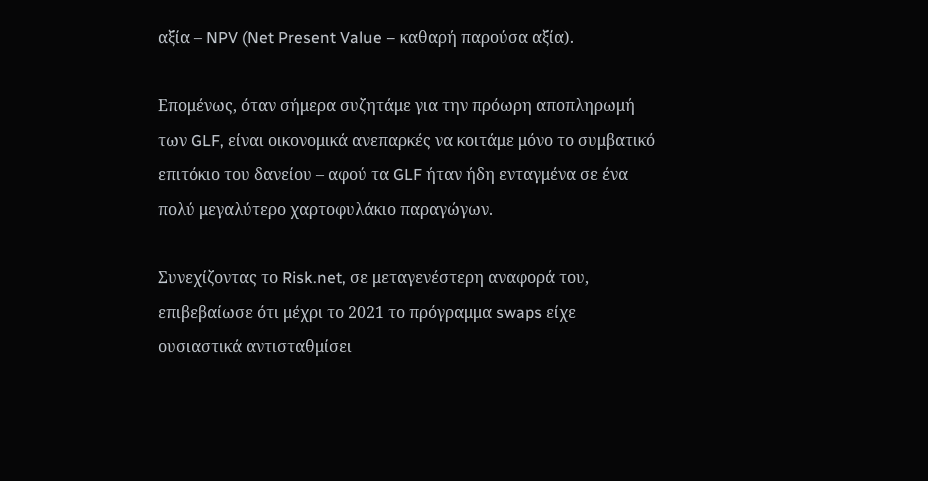αξία – NPV (Net Present Value – καθαρή παρούσα αξία).

Επομένως, όταν σήμερα συζητάμε για την πρόωρη αποπληρωμή των GLF, είναι οικονομικά ανεπαρκές να κοιτάμε μόνο το συμβατικό επιτόκιο του δανείου – αφού τα GLF ήταν ήδη ενταγμένα σε ένα πολύ μεγαλύτερο χαρτοφυλάκιο παραγώγων.

Συνεχίζοντας το Risk.net, σε μεταγενέστερη αναφορά του, επιβεβαίωσε ότι μέχρι το 2021 το πρόγραμμα swaps είχε ουσιαστικά αντισταθμίσει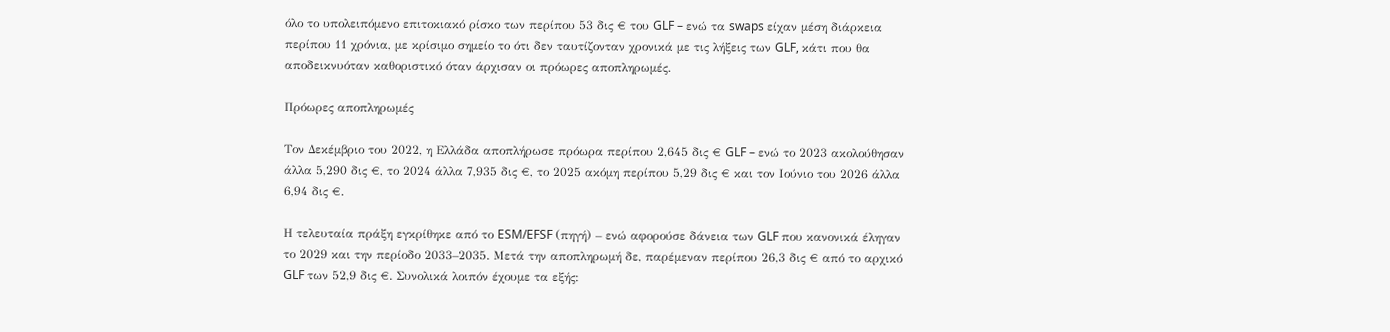όλο το υπολειπόμενο επιτοκιακό ρίσκο των περίπου 53 δις € του GLF – ενώ τα swaps είχαν μέση διάρκεια περίπου 11 χρόνια, με κρίσιμο σημείο το ότι δεν ταυτίζονταν χρονικά με τις λήξεις των GLF, κάτι που θα αποδεικνυόταν καθοριστικό όταν άρχισαν οι πρόωρες αποπληρωμές.

Πρόωρες αποπληρωμές

Τον Δεκέμβριο του 2022, η Ελλάδα αποπλήρωσε πρόωρα περίπου 2,645 δις € GLF – ενώ το 2023 ακολούθησαν άλλα 5,290 δις €, το 2024 άλλα 7,935 δις €, το 2025 ακόμη περίπου 5,29 δις € και τον Ιούνιο του 2026 άλλα 6,94 δις €.

Η τελευταία πράξη εγκρίθηκε από το ESM/EFSF (πηγή) – ενώ αφορούσε δάνεια των GLF που κανονικά έληγαν το 2029 και την περίοδο 2033–2035. Μετά την αποπληρωμή δε, παρέμεναν περίπου 26,3 δις € από το αρχικό GLF των 52,9 δις €. Συνολικά λοιπόν έχουμε τα εξής: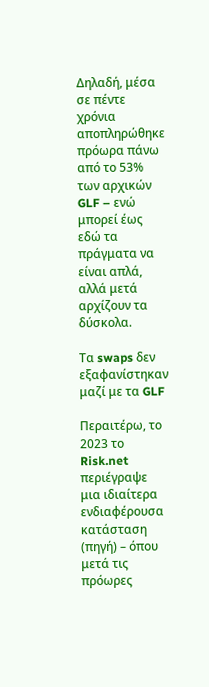Δηλαδή, μέσα σε πέντε χρόνια αποπληρώθηκε πρόωρα πάνω από το 53% των αρχικών GLF – ενώ μπορεί έως εδώ τα πράγματα να είναι απλά, αλλά μετά αρχίζουν τα δύσκολα.

Τα swaps δεν εξαφανίστηκαν μαζί με τα GLF

Περαιτέρω, το 2023 το Risk.net περιέγραψε μια ιδιαίτερα ενδιαφέρουσα κατάσταση (πηγή) – όπου μετά τις πρόωρες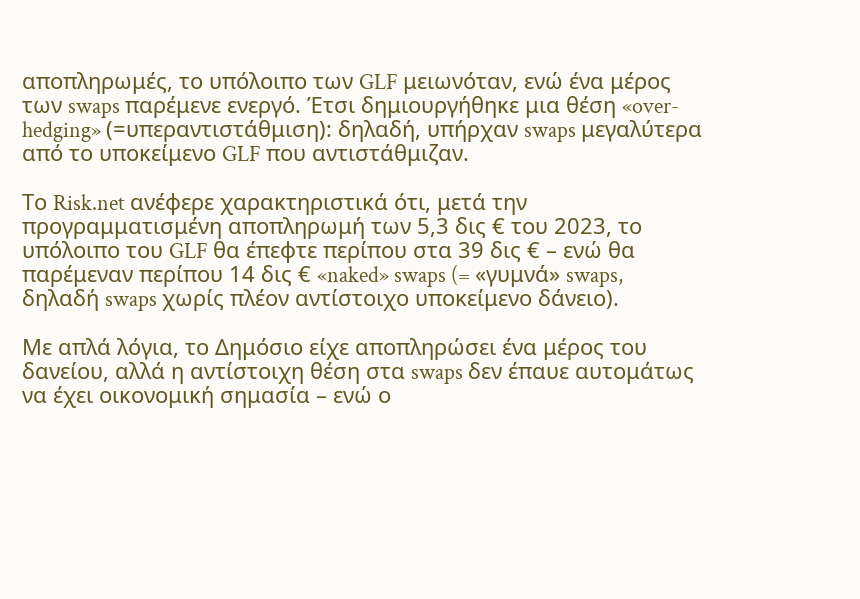αποπληρωμές, το υπόλοιπο των GLF μειωνόταν, ενώ ένα μέρος των swaps παρέμενε ενεργό. Έτσι δημιουργήθηκε μια θέση «over-hedging» (=υπεραντιστάθμιση): δηλαδή, υπήρχαν swaps μεγαλύτερα από το υποκείμενο GLF που αντιστάθμιζαν.

Το Risk.net ανέφερε χαρακτηριστικά ότι, μετά την προγραμματισμένη αποπληρωμή των 5,3 δις € του 2023, το υπόλοιπο του GLF θα έπεφτε περίπου στα 39 δις € – ενώ θα παρέμεναν περίπου 14 δις € «naked» swaps (= «γυμνά» swaps, δηλαδή swaps χωρίς πλέον αντίστοιχο υποκείμενο δάνειο).

Με απλά λόγια, το Δημόσιο είχε αποπληρώσει ένα μέρος του δανείου, αλλά η αντίστοιχη θέση στα swaps δεν έπαυε αυτομάτως να έχει οικονομική σημασία – ενώ ο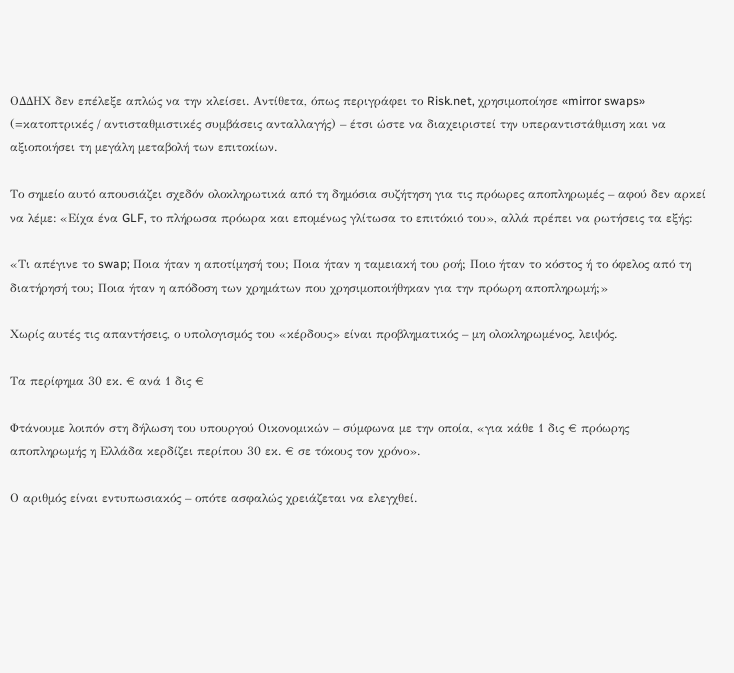ΟΔΔΗΧ δεν επέλεξε απλώς να την κλείσει. Αντίθετα, όπως περιγράφει το Risk.net, χρησιμοποίησε «mirror swaps» (=κατοπτρικές / αντισταθμιστικές συμβάσεις ανταλλαγής) – έτσι ώστε να διαχειριστεί την υπεραντιστάθμιση και να αξιοποιήσει τη μεγάλη μεταβολή των επιτοκίων.

Το σημείο αυτό απουσιάζει σχεδόν ολοκληρωτικά από τη δημόσια συζήτηση για τις πρόωρες αποπληρωμές – αφού δεν αρκεί να λέμε: «Είχα ένα GLF, το πλήρωσα πρόωρα και επομένως γλίτωσα το επιτόκιό του», αλλά πρέπει να ρωτήσεις τα εξής:

«Τι απέγινε το swap; Ποια ήταν η αποτίμησή του; Ποια ήταν η ταμειακή του ροή; Ποιο ήταν το κόστος ή το όφελος από τη διατήρησή του; Ποια ήταν η απόδοση των χρημάτων που χρησιμοποιήθηκαν για την πρόωρη αποπληρωμή;»

Χωρίς αυτές τις απαντήσεις, ο υπολογισμός του «κέρδους» είναι προβληματικός – μη ολοκληρωμένος, λειψός.

Τα περίφημα 30 εκ. € ανά 1 δις €

Φτάνουμε λοιπόν στη δήλωση του υπουργού Οικονομικών – σύμφωνα με την οποία, «για κάθε 1 δις € πρόωρης αποπληρωμής η Ελλάδα κερδίζει περίπου 30 εκ. € σε τόκους τον χρόνο».

Ο αριθμός είναι εντυπωσιακός – οπότε ασφαλώς χρειάζεται να ελεγχθεί.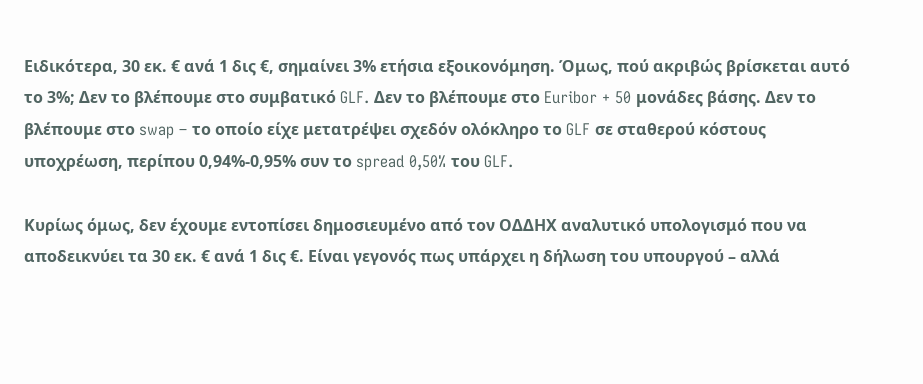Ειδικότερα, 30 εκ. € ανά 1 δις €, σημαίνει 3% ετήσια εξοικονόμηση. Όμως, πού ακριβώς βρίσκεται αυτό το 3%; Δεν το βλέπουμε στο συμβατικό GLF. Δεν το βλέπουμε στο Euribor + 50 μονάδες βάσης. Δεν το βλέπουμε στο swap – το οποίο είχε μετατρέψει σχεδόν ολόκληρο το GLF σε σταθερού κόστους υποχρέωση, περίπου 0,94%-0,95% συν το spread 0,50% του GLF.

Κυρίως όμως, δεν έχουμε εντοπίσει δημοσιευμένο από τον ΟΔΔΗΧ αναλυτικό υπολογισμό που να αποδεικνύει τα 30 εκ. € ανά 1 δις €. Είναι γεγονός πως υπάρχει η δήλωση του υπουργού – αλλά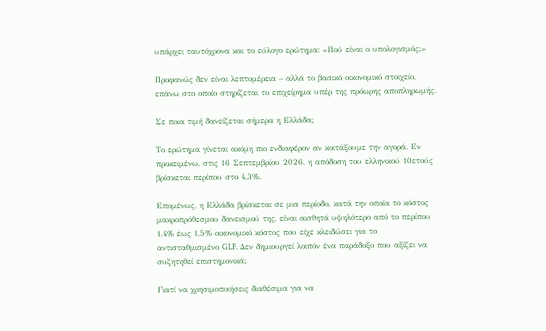υπάρχει ταυτόχρονα και το εύλογο ερώτημα: «Πού είναι ο υπολογισμός;»

Προφανώς δεν είναι λεπτομέρεια – αλλά το βασικό οικονομικό στοιχείο, επάνω στο οποίο στηρίζεται το επιχείρημα υπέρ της πρόωρης αποπληρωμής.

Σε ποια τιμή δανείζεται σήμερα η Ελλάδα;

Το ερώτημα γίνεται ακόμη πιο ενδιαφέρον αν κοιτάξουμε την αγορά. Εν προκειμένω, στις 16 Σεπτεμβρίου 2026, η απόδοση του ελληνικού 10ετούς βρίσκεται περίπου στο 4,3%.

Επομένως, η Ελλάδα βρίσκεται σε μια περίοδο, κατά την οποία το κόστος μακροπρόθεσμου δανεισμού της, είναι αισθητά υψηλότερο από το περίπου 1,4% έως 1,5% οικονομικό κόστος που είχε κλειδώσει για το αντισταθμισμένο GLF. Δεν δημιουργεί λοιπόν ένα παράδοξο που αξίζει να συζητηθεί επιστημονικά;

Γιατί να χρησιμοποιήσεις διαθέσιμα για να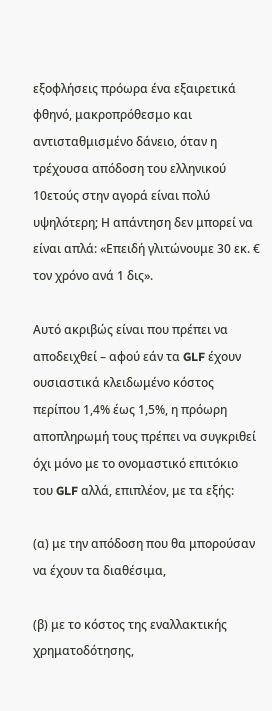εξοφλήσεις πρόωρα ένα εξαιρετικά φθηνό, μακροπρόθεσμο και αντισταθμισμένο δάνειο, όταν η τρέχουσα απόδοση του ελληνικού 10ετούς στην αγορά είναι πολύ υψηλότερη; Η απάντηση δεν μπορεί να είναι απλά: «Επειδή γλιτώνουμε 30 εκ. € τον χρόνο ανά 1 δις».

Αυτό ακριβώς είναι που πρέπει να αποδειχθεί – αφού εάν τα GLF έχουν ουσιαστικά κλειδωμένο κόστος περίπου 1,4% έως 1,5%, η πρόωρη αποπληρωμή τους πρέπει να συγκριθεί όχι μόνο με το ονομαστικό επιτόκιο του GLF αλλά, επιπλέον, με τα εξής:

(α) με την απόδοση που θα μπορούσαν να έχουν τα διαθέσιμα,

(β) με το κόστος της εναλλακτικής χρηματοδότησης,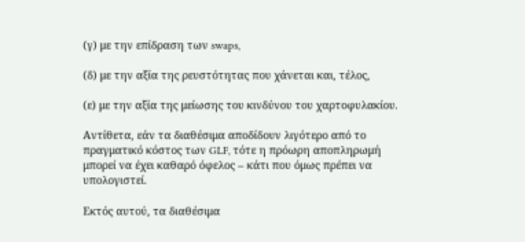(γ) με την επίδραση των swaps,

(δ) με την αξία της ρευστότητας που χάνεται και, τέλος,

(ε) με την αξία της μείωσης του κινδύνου του χαρτοφυλακίου.

Αντίθετα, εάν τα διαθέσιμα αποδίδουν λιγότερο από το πραγματικό κόστος των GLF, τότε η πρόωρη αποπληρωμή μπορεί να έχει καθαρό όφελος – κάτι που όμως πρέπει να υπολογιστεί.

Εκτός αυτού, τα διαθέσιμα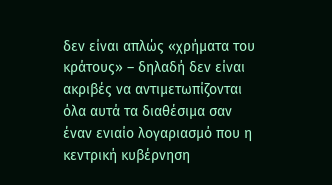δεν είναι απλώς «χρήματα του κράτους» – δηλαδή δεν είναι ακριβές να αντιμετωπίζονται όλα αυτά τα διαθέσιμα σαν έναν ενιαίο λογαριασμό που η κεντρική κυβέρνηση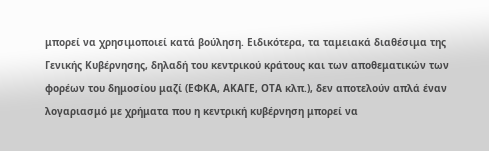μπορεί να χρησιμοποιεί κατά βούληση. Ειδικότερα, τα ταμειακά διαθέσιμα της Γενικής Κυβέρνησης, δηλαδή του κεντρικού κράτους και των αποθεματικών των φορέων του δημοσίου μαζί (ΕΦΚΑ, ΑΚΑΓΕ, ΟΤΑ κλπ.), δεν αποτελούν απλά έναν λογαριασμό με χρήματα που η κεντρική κυβέρνηση μπορεί να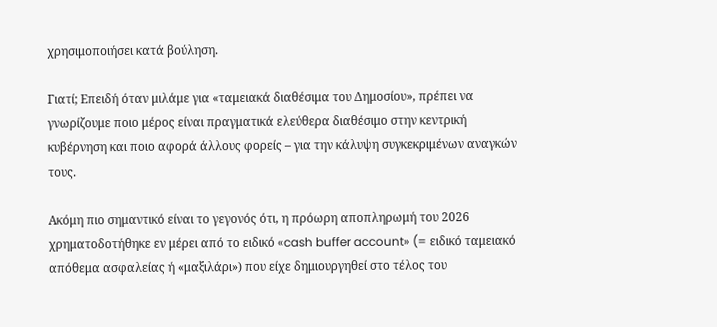χρησιμοποιήσει κατά βούληση.

Γιατί; Επειδή όταν μιλάμε για «ταμειακά διαθέσιμα του Δημοσίου», πρέπει να γνωρίζουμε ποιο μέρος είναι πραγματικά ελεύθερα διαθέσιμο στην κεντρική κυβέρνηση και ποιο αφορά άλλους φορείς – για την κάλυψη συγκεκριμένων αναγκών τους.

Ακόμη πιο σημαντικό είναι το γεγονός ότι, η πρόωρη αποπληρωμή του 2026 χρηματοδοτήθηκε εν μέρει από το ειδικό «cash buffer account» (= ειδικό ταμειακό απόθεμα ασφαλείας ή «μαξιλάρι») που είχε δημιουργηθεί στο τέλος του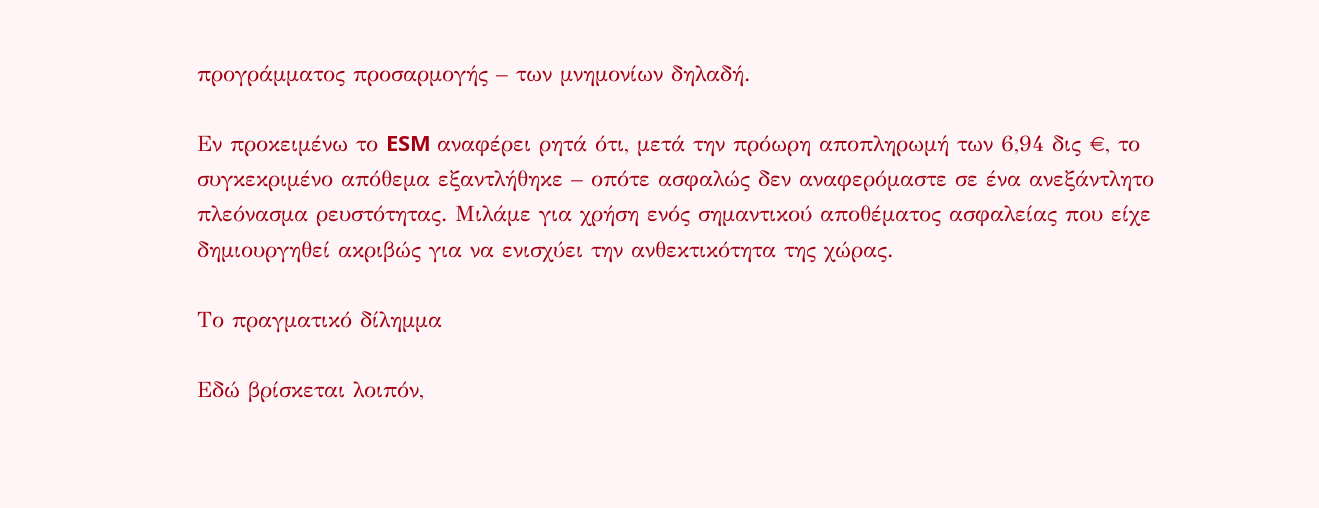προγράμματος προσαρμογής – των μνημονίων δηλαδή.

Εν προκειμένω το ESM αναφέρει ρητά ότι, μετά την πρόωρη αποπληρωμή των 6,94 δις €, το συγκεκριμένο απόθεμα εξαντλήθηκε – οπότε ασφαλώς δεν αναφερόμαστε σε ένα ανεξάντλητο πλεόνασμα ρευστότητας. Μιλάμε για χρήση ενός σημαντικού αποθέματος ασφαλείας που είχε δημιουργηθεί ακριβώς για να ενισχύει την ανθεκτικότητα της χώρας.

Το πραγματικό δίλημμα

Εδώ βρίσκεται λοιπόν,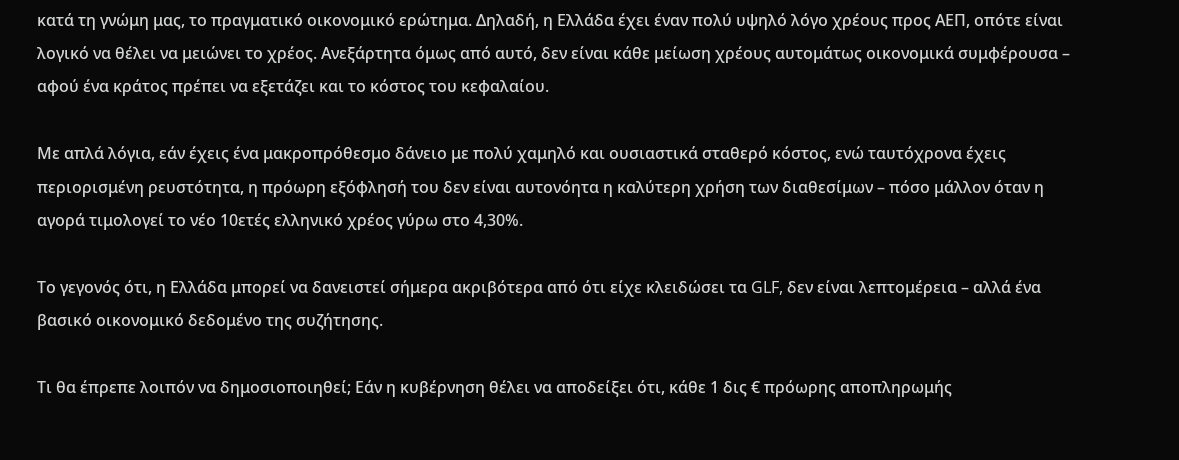κατά τη γνώμη μας, το πραγματικό οικονομικό ερώτημα. Δηλαδή, η Ελλάδα έχει έναν πολύ υψηλό λόγο χρέους προς ΑΕΠ, οπότε είναι λογικό να θέλει να μειώνει το χρέος. Ανεξάρτητα όμως από αυτό, δεν είναι κάθε μείωση χρέους αυτομάτως οικονομικά συμφέρουσα – αφού ένα κράτος πρέπει να εξετάζει και το κόστος του κεφαλαίου.

Με απλά λόγια, εάν έχεις ένα μακροπρόθεσμο δάνειο με πολύ χαμηλό και ουσιαστικά σταθερό κόστος, ενώ ταυτόχρονα έχεις περιορισμένη ρευστότητα, η πρόωρη εξόφλησή του δεν είναι αυτονόητα η καλύτερη χρήση των διαθεσίμων – πόσο μάλλον όταν η αγορά τιμολογεί το νέο 10ετές ελληνικό χρέος γύρω στο 4,30%.

Το γεγονός ότι, η Ελλάδα μπορεί να δανειστεί σήμερα ακριβότερα από ότι είχε κλειδώσει τα GLF, δεν είναι λεπτομέρεια – αλλά ένα βασικό οικονομικό δεδομένο της συζήτησης.

Τι θα έπρεπε λοιπόν να δημοσιοποιηθεί; Εάν η κυβέρνηση θέλει να αποδείξει ότι, κάθε 1 δις € πρόωρης αποπληρωμής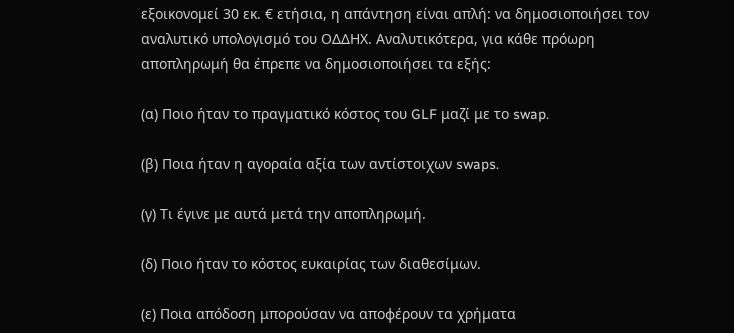εξοικονομεί 30 εκ. € ετήσια, η απάντηση είναι απλή: να δημοσιοποιήσει τον αναλυτικό υπολογισμό του ΟΔΔΗΧ. Αναλυτικότερα, για κάθε πρόωρη αποπληρωμή θα έπρεπε να δημοσιοποιήσει τα εξής:

(α) Ποιο ήταν το πραγματικό κόστος του GLF μαζί με το swap.

(β) Ποια ήταν η αγοραία αξία των αντίστοιχων swaps.

(γ) Τι έγινε με αυτά μετά την αποπληρωμή.

(δ) Ποιο ήταν το κόστος ευκαιρίας των διαθεσίμων.

(ε) Ποια απόδοση μπορούσαν να αποφέρουν τα χρήματα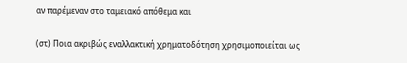αν παρέμεναν στο ταμειακό απόθεμα και

(στ) Ποια ακριβώς εναλλακτική χρηματοδότηση χρησιμοποιείται ως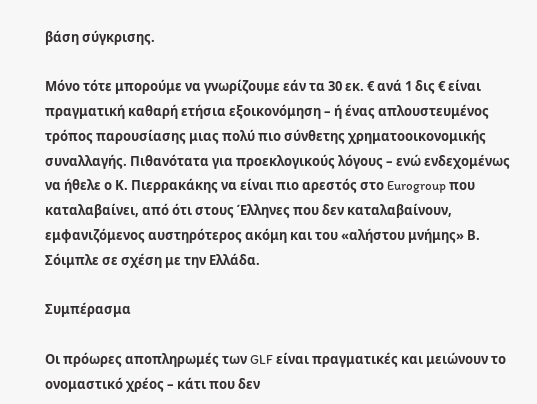βάση σύγκρισης.

Μόνο τότε μπορούμε να γνωρίζουμε εάν τα 30 εκ. € ανά 1 δις € είναι πραγματική καθαρή ετήσια εξοικονόμηση – ή ένας απλουστευμένος τρόπος παρουσίασης μιας πολύ πιο σύνθετης χρηματοοικονομικής συναλλαγής. Πιθανότατα για προεκλογικούς λόγους – ενώ ενδεχομένως να ήθελε ο Κ. Πιερρακάκης να είναι πιο αρεστός στο Eurogroup που καταλαβαίνει, από ότι στους Έλληνες που δεν καταλαβαίνουν, εμφανιζόμενος αυστηρότερος ακόμη και του «αλήστου μνήμης» Β. Σόιμπλε σε σχέση με την Ελλάδα.

Συμπέρασμα

Οι πρόωρες αποπληρωμές των GLF είναι πραγματικές και μειώνουν το ονομαστικό χρέος – κάτι που δεν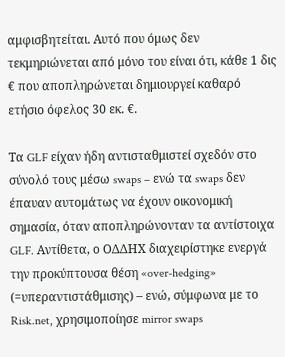αμφισβητείται. Αυτό που όμως δεν τεκμηριώνεται από μόνο του είναι ότι, κάθε 1 δις € που αποπληρώνεται δημιουργεί καθαρό ετήσιο όφελος 30 εκ. €.

Τα GLF είχαν ήδη αντισταθμιστεί σχεδόν στο σύνολό τους μέσω swaps – ενώ τα swaps δεν έπαυαν αυτομάτως να έχουν οικονομική σημασία, όταν αποπληρώνονταν τα αντίστοιχα GLF. Αντίθετα, ο ΟΔΔΗΧ διαχειρίστηκε ενεργά την προκύπτουσα θέση «over-hedging» (=υπεραντιστάθμισης) – ενώ, σύμφωνα με το Risk.net, χρησιμοποίησε mirror swaps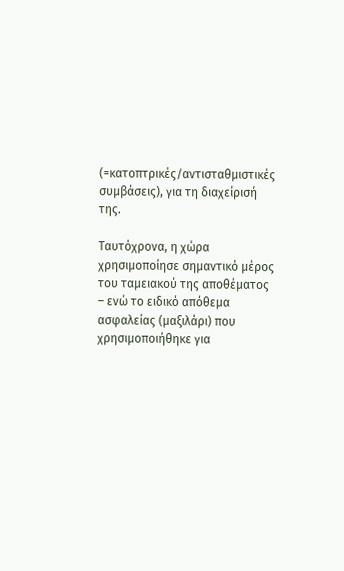(=κατοπτρικές/αντισταθμιστικές συμβάσεις), για τη διαχείρισή της.

Ταυτόχρονα, η χώρα χρησιμοποίησε σημαντικό μέρος του ταμειακού της αποθέματος – ενώ το ειδικό απόθεμα ασφαλείας (μαξιλάρι) που χρησιμοποιήθηκε για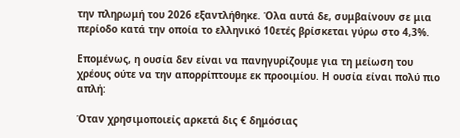την πληρωμή του 2026 εξαντλήθηκε. Όλα αυτά δε, συμβαίνουν σε μια περίοδο κατά την οποία το ελληνικό 10ετές βρίσκεται γύρω στο 4,3%.

Επομένως, η ουσία δεν είναι να πανηγυρίζουμε για τη μείωση του χρέους ούτε να την απορρίπτουμε εκ προοιμίου. Η ουσία είναι πολύ πιο απλή:

Όταν χρησιμοποιείς αρκετά δις € δημόσιας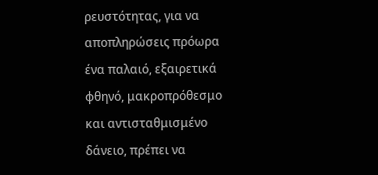ρευστότητας, για να αποπληρώσεις πρόωρα ένα παλαιό, εξαιρετικά φθηνό, μακροπρόθεσμο και αντισταθμισμένο δάνειο, πρέπει να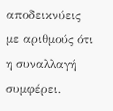αποδεικνύεις με αριθμούς ότι η συναλλαγή συμφέρει.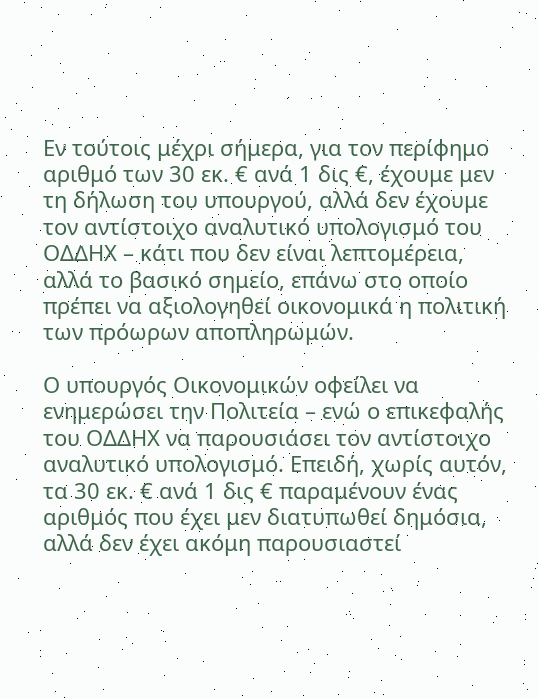Εν τούτοις μέχρι σήμερα, για τον περίφημο αριθμό των 30 εκ. € ανά 1 δις €, έχουμε μεν τη δήλωση του υπουργού, αλλά δεν έχουμε τον αντίστοιχο αναλυτικό υπολογισμό του ΟΔΔΗΧ – κάτι που δεν είναι λεπτομέρεια, αλλά το βασικό σημείο, επάνω στο οποίο πρέπει να αξιολογηθεί οικονομικά η πολιτική των πρόωρων αποπληρωμών.

Ο υπουργός Οικονομικών οφείλει να ενημερώσει την Πολιτεία – ενώ ο επικεφαλής του ΟΔΔΗΧ να παρουσιάσει τον αντίστοιχο αναλυτικό υπολογισμό. Επειδή, χωρίς αυτόν, τα 30 εκ. € ανά 1 δις € παραμένουν ένας αριθμός που έχει μεν διατυπωθεί δημόσια, αλλά δεν έχει ακόμη παρουσιαστεί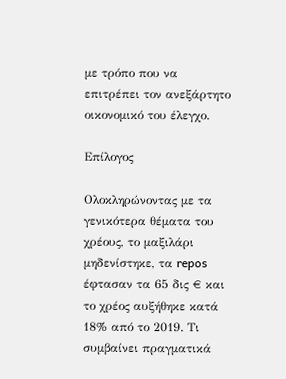με τρόπο που να επιτρέπει τον ανεξάρτητο οικονομικό του έλεγχο.

Επίλογος

Ολοκληρώνοντας με τα γενικότερα θέματα του χρέους, το μαξιλάρι μηδενίστηκε, τα repos έφτασαν τα 65 δις € και το χρέος αυξήθηκε κατά 18% από το 2019. Τι συμβαίνει πραγματικά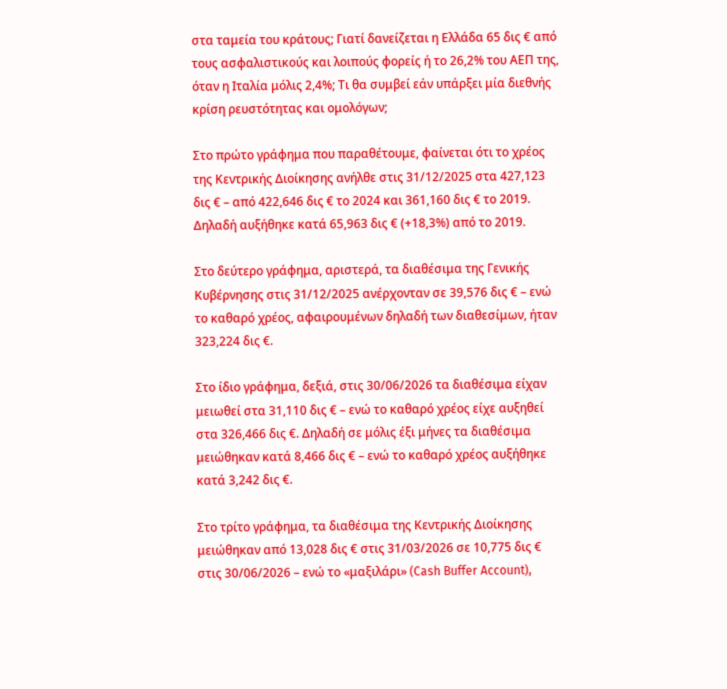στα ταμεία του κράτους; Γιατί δανείζεται η Ελλάδα 65 δις € από τους ασφαλιστικούς και λοιπούς φορείς ή το 26,2% του ΑΕΠ της, όταν η Ιταλία μόλις 2,4%; Τι θα συμβεί εάν υπάρξει μία διεθνής κρίση ρευστότητας και ομολόγων;

Στο πρώτο γράφημα που παραθέτουμε, φαίνεται ότι το χρέος της Κεντρικής Διοίκησης ανήλθε στις 31/12/2025 στα 427,123 δις € – από 422,646 δις € το 2024 και 361,160 δις € το 2019. Δηλαδή αυξήθηκε κατά 65,963 δις € (+18,3%) από το 2019.

Στο δεύτερο γράφημα, αριστερά, τα διαθέσιμα της Γενικής Κυβέρνησης στις 31/12/2025 ανέρχονταν σε 39,576 δις € – ενώ το καθαρό χρέος, αφαιρουμένων δηλαδή των διαθεσίμων, ήταν 323,224 δις €.

Στο ίδιο γράφημα, δεξιά, στις 30/06/2026 τα διαθέσιμα είχαν μειωθεί στα 31,110 δις € – ενώ το καθαρό χρέος είχε αυξηθεί στα 326,466 δις €. Δηλαδή σε μόλις έξι μήνες τα διαθέσιμα μειώθηκαν κατά 8,466 δις € – ενώ το καθαρό χρέος αυξήθηκε κατά 3,242 δις €.

Στο τρίτο γράφημα, τα διαθέσιμα της Κεντρικής Διοίκησης μειώθηκαν από 13,028 δις € στις 31/03/2026 σε 10,775 δις € στις 30/06/2026 – ενώ το «μαξιλάρι» (Cash Buffer Account),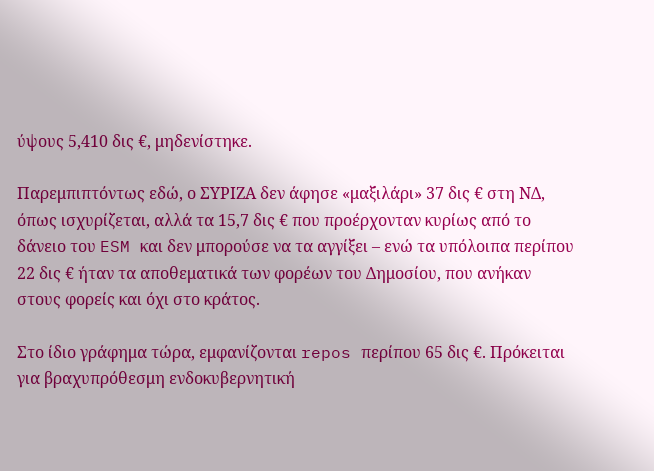ύψους 5,410 δις €, μηδενίστηκε.

Παρεμπιπτόντως εδώ, ο ΣΥΡΙΖΑ δεν άφησε «μαξιλάρι» 37 δις € στη ΝΔ, όπως ισχυρίζεται, αλλά τα 15,7 δις € που προέρχονταν κυρίως από το δάνειο του ESM και δεν μπορούσε να τα αγγίξει – ενώ τα υπόλοιπα περίπου 22 δις € ήταν τα αποθεματικά των φορέων του Δημοσίου, που ανήκαν στους φορείς και όχι στο κράτος.

Στο ίδιο γράφημα τώρα, εμφανίζονται repos περίπου 65 δις €. Πρόκειται για βραχυπρόθεσμη ενδοκυβερνητική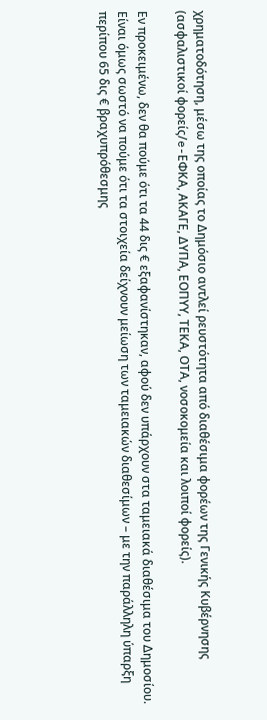χρηματοδότηση, μέσω της οποίας το Δημόσιο αντλεί ρευστότητα από διαθέσιμα φορέων της Γενικής Κυβέρνησης (ασφαλιστικοί φορείς/e-ΕΦΚΑ, ΑΚΑΓΕ, ΔΥΠΑ, ΕΟΠΥΥ, ΤΕΚΑ, ΟΤΑ, νοσοκομεία και λοιποί φορείς).

Εν προκειμένω, δεν θα πούμε ότι τα 44 δις € εξαφανίστηκαν, αφού δεν υπάρχουν στα ταμειακά διαθέσιμα του Δημοσίου. Είναι όμως σωστό να πούμε ότι τα στοιχεία δείχνουν μείωση των ταμειακών διαθεσίμων – με την παράλληλη ύπαρξη περίπου 65 δις € βραχυπρόθεσμης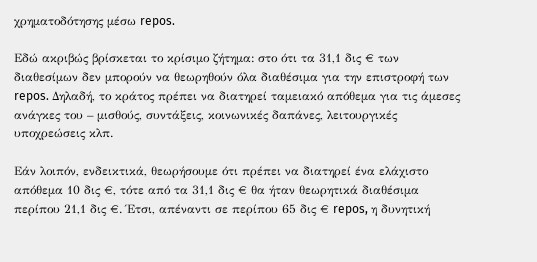χρηματοδότησης μέσω repos.

Εδώ ακριβώς βρίσκεται το κρίσιμο ζήτημα: στο ότι τα 31,1 δις € των διαθεσίμων δεν μπορούν να θεωρηθούν όλα διαθέσιμα για την επιστροφή των repos. Δηλαδή, το κράτος πρέπει να διατηρεί ταμειακό απόθεμα για τις άμεσες ανάγκες του – μισθούς, συντάξεις, κοινωνικές δαπάνες, λειτουργικές υποχρεώσεις κλπ.

Εάν λοιπόν, ενδεικτικά, θεωρήσουμε ότι πρέπει να διατηρεί ένα ελάχιστο απόθεμα 10 δις €, τότε από τα 31,1 δις € θα ήταν θεωρητικά διαθέσιμα περίπου 21,1 δις €. Έτσι, απέναντι σε περίπου 65 δις € repos, η δυνητική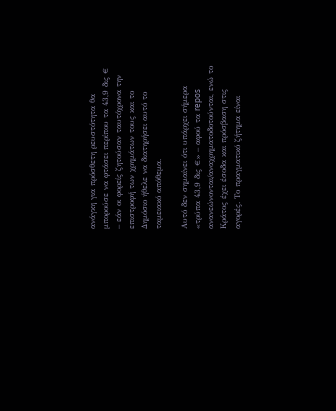ανάγκη για πρόσθετη ρευστότητα θα μπορούσε να φτάσει περίπου τα 43,9 δις € – εάν οι φορείς ζητούσαν ταυτόχρονα την επιστροφή των χρημάτων τους και το Δημόσιο ήθελε να διατηρήσει αυτό το ταμειακό απόθεμα.

Αυτό δεν σημαίνει ότι υπάρχει σήμερα «τρύπα 43,9 δις €» – αφού τα repos ανανεώνονται/αναχρηματοδοτούνται, ενώ το Κράτος έχει έσοδα και πρόσβαση στις αγορές. Το πραγματικό ζήτημα είναι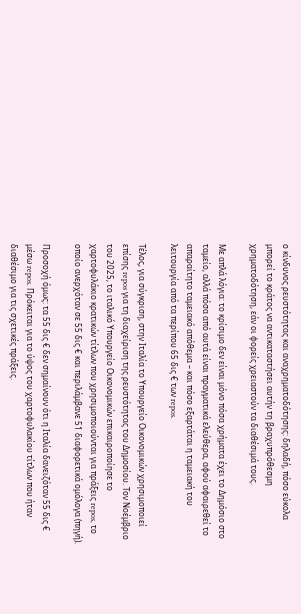ο κίνδυνος ρευστότητας και αναχρηματοδότησης: δηλαδή, πόσο εύκολα μπορεί το κράτος να αντικαταστήσει αυτήν τη βραχυπρόθεσμη χρηματοδότηση, εάν οι φορείς χρειαστούν τα διαθέσιμά τους.

Με απλά λόγια: το κρίσιμο δεν είναι μόνο πόσα χρήματα έχει το Δημόσιο στο ταμείο, αλλά πόσα από αυτά είναι πραγματικά ελεύθερα, αφού αφαιρεθεί το απαραίτητο ταμειακό απόθεμα – και πόσο εξαρτάται η ταμειακή του λειτουργία από τα περίπου 65 δις € των repos.

Τέλος, για σύγκριση, στην Ιταλία το Υπουργείο Οικονομικών χρησιμοποιεί επίσης repos για τη διαχείριση της ρευστότητας του Δημοσίου. Τον Νοέμβριο του 2025, το ιταλικό Υπουργείο Οικονομικών επικαιροποίησε το χαρτοφυλάκιο κρατικών τίτλων που χρησιμοποιούνται για πράξεις repos, το οποίο ανερχόταν σε 55 δις € και περιλάμβανε 51 διαφορετικά ομόλογα (πηγή).

Προσοχή όμως: τα 55 δις € δεν σημαίνουν ότι η Ιταλία δανειζόταν 55 δις € μέσω repos. Πρόκειται για το ύψος του χαρτοφυλακίου τίτλων που ήταν διαθέσιμο για τις σχετικές πράξεις.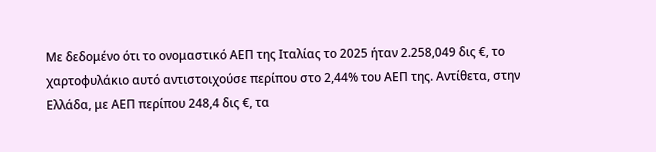Με δεδομένο ότι το ονομαστικό ΑΕΠ της Ιταλίας το 2025 ήταν 2.258,049 δις €, το χαρτοφυλάκιο αυτό αντιστοιχούσε περίπου στο 2,44% του ΑΕΠ της. Αντίθετα, στην Ελλάδα, με ΑΕΠ περίπου 248,4 δις €, τα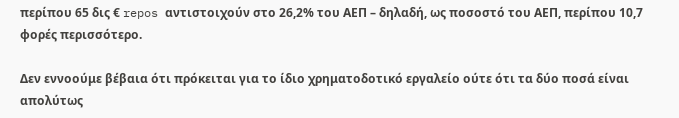περίπου 65 δις € repos αντιστοιχούν στο 26,2% του ΑΕΠ – δηλαδή, ως ποσοστό του ΑΕΠ, περίπου 10,7 φορές περισσότερο.

Δεν εννοούμε βέβαια ότι πρόκειται για το ίδιο χρηματοδοτικό εργαλείο ούτε ότι τα δύο ποσά είναι απολύτως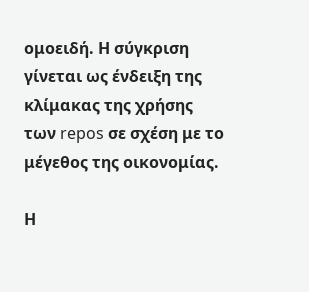ομοειδή. Η σύγκριση γίνεται ως ένδειξη της κλίμακας της χρήσης των repos σε σχέση με το μέγεθος της οικονομίας.

Η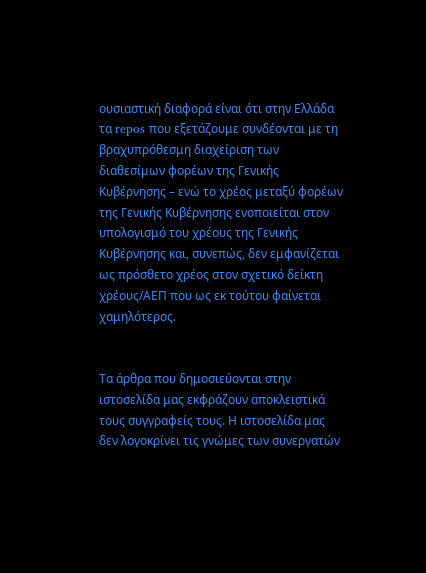ουσιαστική διαφορά είναι ότι στην Ελλάδα τα repos που εξετάζουμε συνδέονται με τη βραχυπρόθεσμη διαχείριση των διαθεσίμων φορέων της Γενικής Κυβέρνησης – ενώ το χρέος μεταξύ φορέων της Γενικής Κυβέρνησης ενοποιείται στον υπολογισμό του χρέους της Γενικής Κυβέρνησης και, συνεπώς, δεν εμφανίζεται ως πρόσθετο χρέος στον σχετικό δείκτη χρέους/ΑΕΠ που ως εκ τούτου φαίνεται χαμηλότερος.


Τα άρθρα που δημοσιεύονται στην ιστοσελίδα μας εκφράζουν αποκλειστικά τους συγγραφείς τους. Η ιστοσελίδα μας δεν λογοκρίνει τις γνώμες των συνεργατών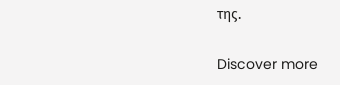της.

Discover more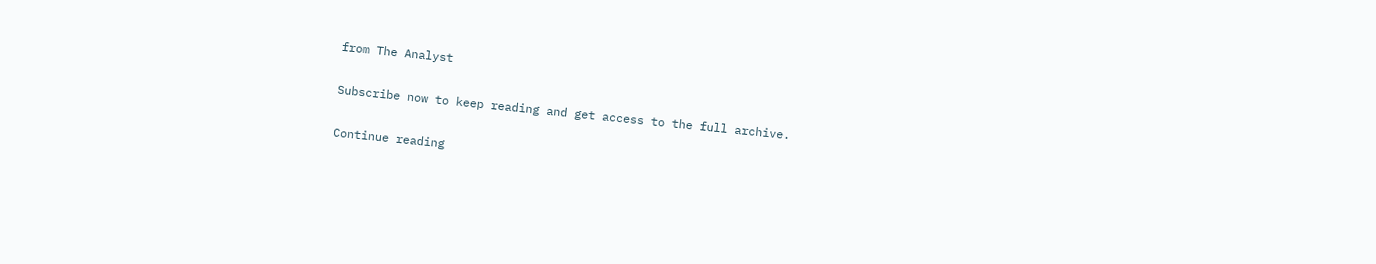from The Analyst

Subscribe now to keep reading and get access to the full archive.

Continue reading